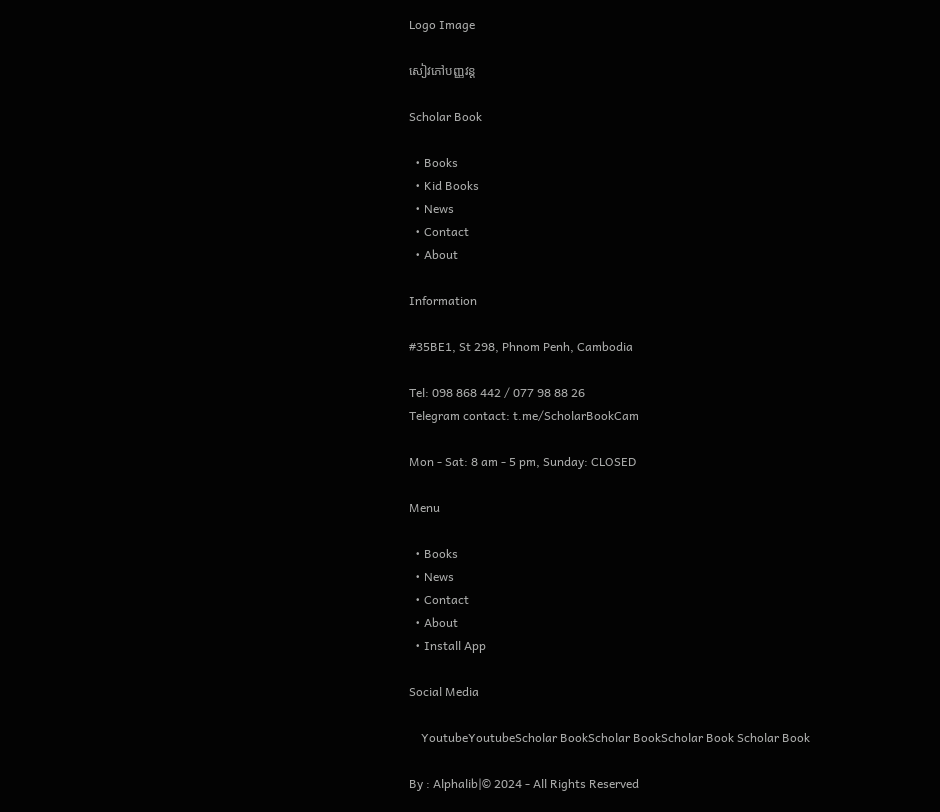Logo Image

សៀវភៅបញ្ញវន្ត

Scholar Book

  • Books
  • Kid Books
  • News
  • Contact
  • About

Information

#35BE1, St 298, Phnom Penh, Cambodia

Tel: 098 868 442 / 077 98 88 26
Telegram contact: t.me/ScholarBookCam

Mon - Sat: 8 am - 5 pm, Sunday: CLOSED

Menu

  • Books
  • News
  • Contact
  • About
  • Install App

Social Media

    YoutubeYoutubeScholar BookScholar BookScholar Book Scholar Book

By : Alphalib|© 2024 - All Rights Reserved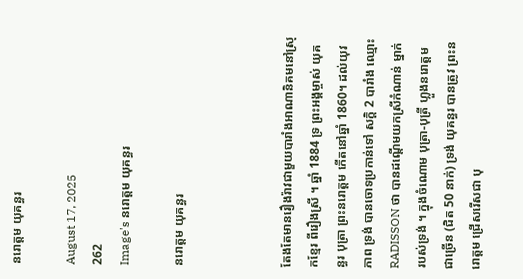នរោត្តម យុគន្ធរ

August 17, 2025
262
Image's នរោត្តម យុគន្ធរ

នរោត្តម យុគន្ធរ



តែងតែមានរឿងរ៉ាវជាមួយបារាំងអាណានិគមនៅស្រុកខ្មែរ ពីរឿងស្រី ។ ឆ្នាំ 1884 ទ្រ ព្រះអង្គម្ចាស់ យុគន្ធរ បុត្រា ព្រះនរោត្តម កើតនៅឆ្នាំ 1860។ ដល់យុវភាព ទ្រង់ បានចោទប្រកាន់ទៅ សក្តិ 2 បារាំង ឈ្មោះ RADISSON ថា បានដណ្ដើមយកស្រីកំណាន់ ម្នាក់ របស់ទ្រង់ ។ ក្នុងចំណោម បុត្រា-បុត្រី ហ្លួងនរោត្តម ជាច្រើន (ជិត 50 នាក់) ទ្រង់ យុគន្ធរ បានត្រូវ ព្រះនរោត្តម ជ្រើសរើសជា បុ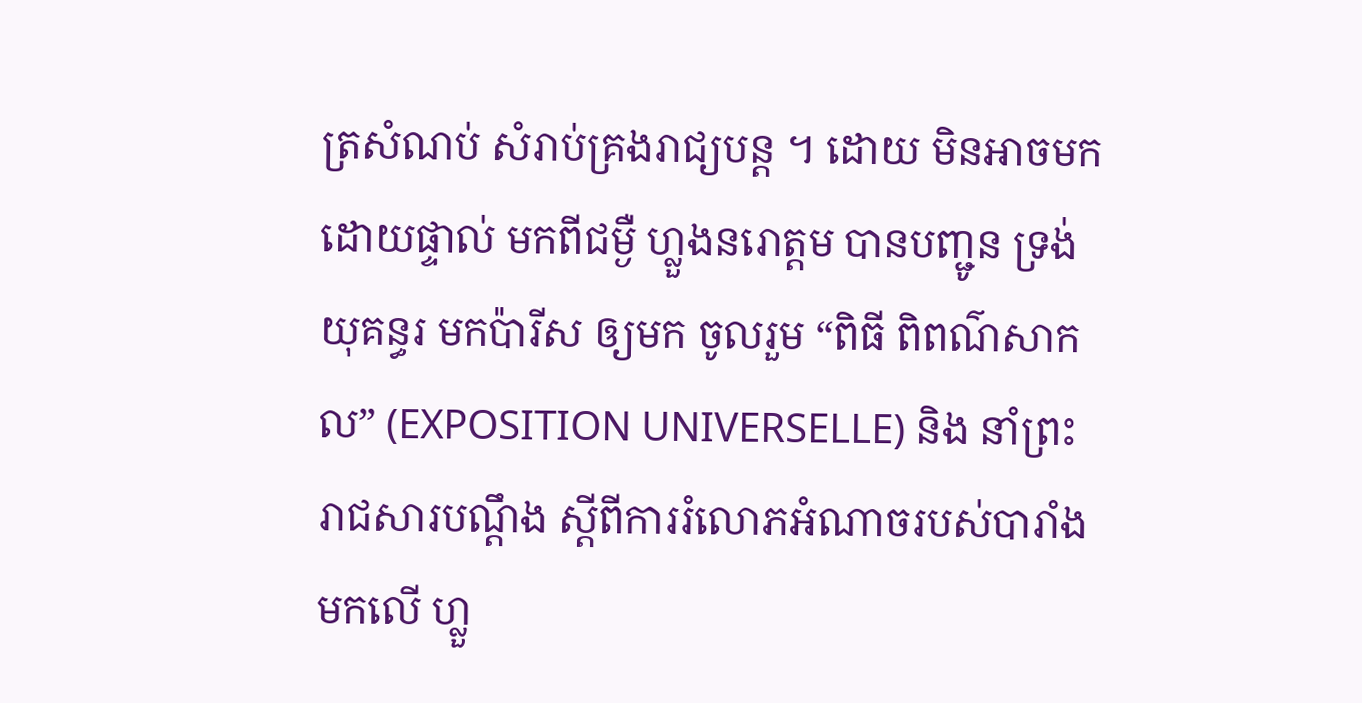ត្រសំណប់ សំរាប់គ្រងរាជ្យបន្ត ។ ដោយ មិនអាចមកដោយផ្ទាល់ មកពីជម្ងឺ ហ្លួងនរោត្តម បានបញ្ជូន ទ្រង់យុគន្ធរ មកប៉ារីស ឲ្យមក ចូលរួម “ពិធី ពិពណ៌សាកល” (EXPOSITION UNIVERSELLE) និង នាំព្រះរាជសារបណ្តឹង ស្តីពីការរំលោភអំណាចរបស់បារាំង មកលើ ហ្លួ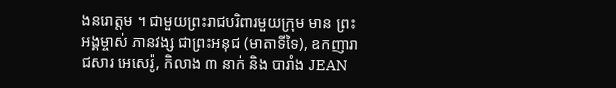ងនរោត្តម ។ ជាមួយព្រះរាជបរិពារមួយក្រុម មាន ព្រះអង្គម្ចាស់ ភានវង្ស ជាព្រះអនុជ (មាតាទីទៃ), ឧកញារាជសារ អេសេរ៉ូ, កិលាង ៣ នាក់ និង បារាំង JEAN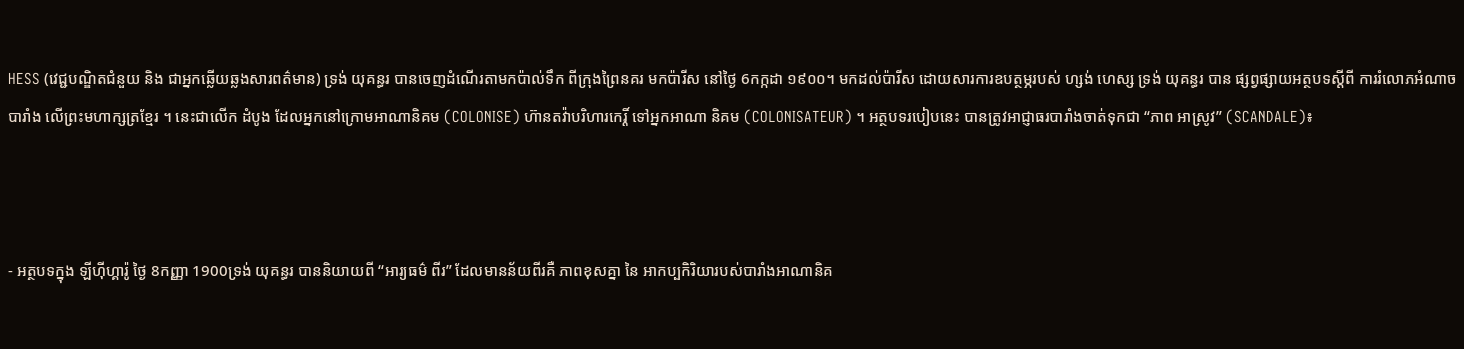HESS (វេជ្ជបណ្ឌិតជំនួយ និង ជាអ្នកឆ្លើយឆ្លងសារពត៌មាន) ទ្រង់ យុគន្ធរ បានចេញដំណើរតាមកប៉ាល់ទឹក ពីក្រុងព្រៃនគរ មកប៉ារីស នៅថ្ងៃ 6កក្កដា ១៩០០។ មកដល់ប៉ារីស ដោយសារការឧបត្ថម្ភរបស់ ហ្សង់ ហេស្ស ទ្រង់ យុគន្ធរ បាន ផ្សព្វផ្សាយអត្ថបទស្តីពី ការរំលោភអំណាចបារាំង លើព្រះមហាក្សត្រខ្មែរ ។ នេះជាលើក ដំបូង ដែលអ្នកនៅក្រោមអាណានិគម (COLONISE) ហ៊ានតវ៉ាបរិហារកេរ្តិ៍ ទៅអ្នកអាណា និគម (COLONISATEUR) ។ អត្ថបទរបៀបនេះ បានត្រូវអាជ្ញាធរបារាំងចាត់ទុកជា “ភាព អាស្រូវ” (SCANDALE)៖



- អត្ថបទក្នុង ឡីហ៊ីហ្គារ៉ូ ថ្ងៃ 8កញ្ញា 1900ទ្រង់ យុគន្ធរ បាននិយាយពី “អារ្យធម៌ ពីរ” ដែលមានន័យពីរគឺ ភាពខុសគ្នា នៃ អាកប្បកិរិយារបស់បារាំងអាណានិគ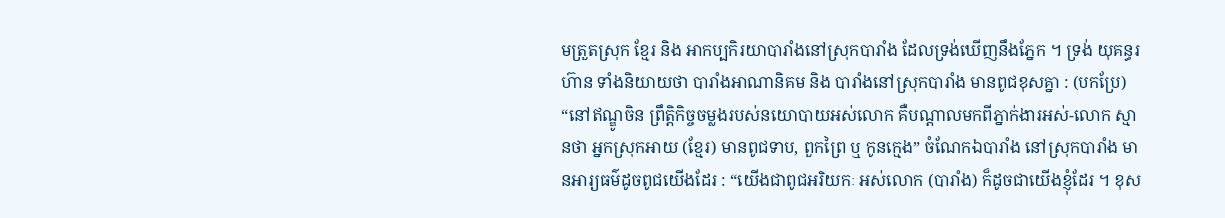មត្រួតស្រុក ខ្មែរ និង អាកប្បកិរយាបារាំងនៅស្រុកបារាំង ដែលទ្រង់ឃើញនឹងភ្នែក ។ ទ្រង់ យុគន្ធរ ហ៊ាន ទាំងនិយាយថា បារាំងអាណានិគម និង បារាំងនៅស្រុកបារាំង មានពូជខុសគ្នា : (បកប្រែ) “នៅឥណ្ឌូចិន ព្រឹត្តិកិច្ចចម្លងរបស់នយោបាយអស់លោក គឺបណ្តាលមកពីភ្នាក់ងារអស់-លោក ស្មានថា អ្នកស្រុកអាយ (ខ្មែរ) មានពូជទាប, ពួកព្រៃ ឬ កូនក្មេង” ចំណែកឯបារាំង នៅស្រុកបារាំង មានអារ្យធម៌ដូចពូជយើងដែរ : “យើងជាពូជអរិយកៈ អស់លោក (បារាំង) ក៏ដូចជាយើងខ្ញុំដែរ ។ ខុស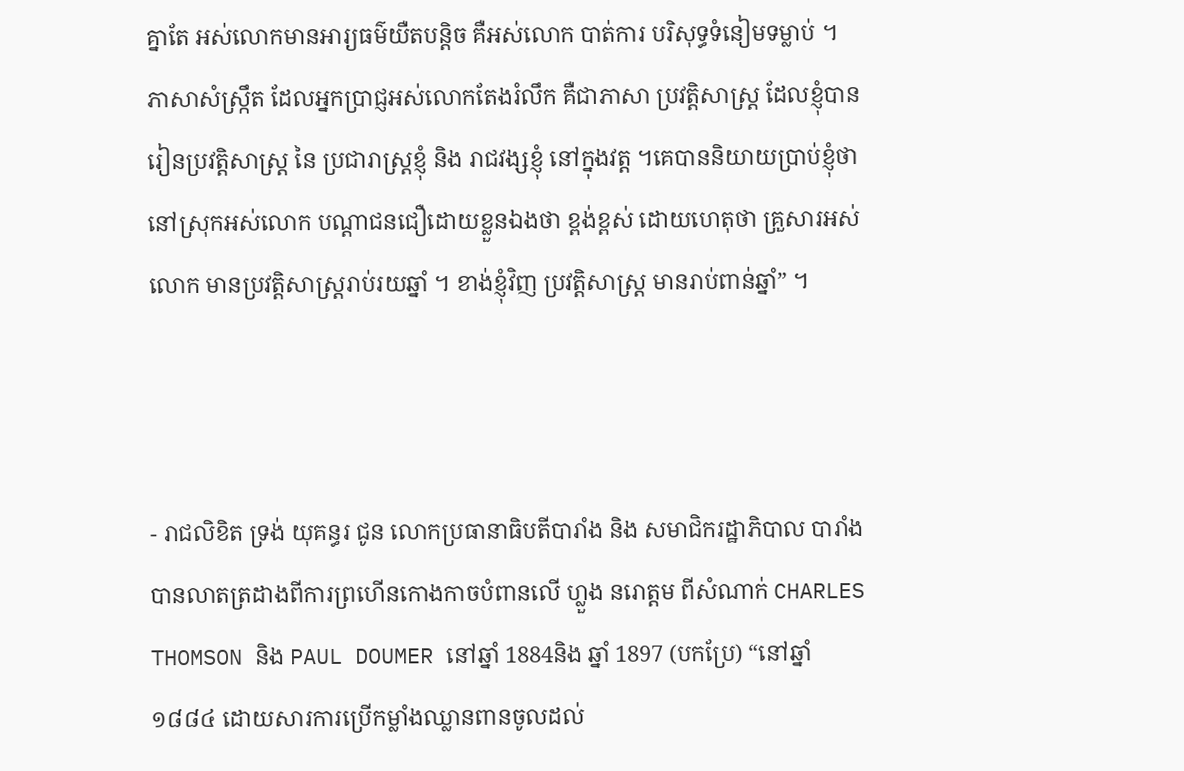គ្នាតែ អស់លោកមានអារ្យធម៌យឺតបន្តិច គឺអស់លោក បាត់ការ បរិសុទ្ធទំនៀមទម្លាប់ ។ ភាសាសំស្ក្រឹត ដែលអ្នកប្រាជ្ញអស់លោកតែងរំលឹក គឺជាភាសា ប្រវត្តិសាស្ត្រ ដែលខ្ញុំបានរៀនប្រវត្តិសាស្ត្រ នៃ ប្រជារាស្ត្រខ្ញុំ និង រាជវង្សខ្ញុំ នៅក្នុងវត្ត ។គេបាននិយាយប្រាប់ខ្ញុំថា នៅស្រុកអស់លោក បណ្តាជនជឿដោយខ្លួនឯងថា ខ្ពង់ខ្ពស់ ដោយហេតុថា គ្រួសារអស់លោក មានប្រវត្តិសាស្ត្ររាប់រយឆ្នាំ ។ ខាង់ខ្ញុំវិញ ប្រវត្តិសាស្ត្រ មានរាប់ពាន់ឆ្នាំ” ។



- រាជលិខិត ទ្រង់ យុគន្ធរ ជូន លោកប្រធានាធិបតីបារាំង និង សមាជិករដ្ឋាភិបាល បារាំង បានលាតត្រដាងពីការព្រហើនកោងកាចបំពានលើ ហ្លួង នរោត្តម ពីសំណាក់ CHARLES THOMSON និង PAUL DOUMER នៅឆ្នាំ 1884និង ឆ្នាំ 1897 (បកប្រែ) “នៅឆ្នាំ ១៨៨៤ ដោយសារការប្រើកម្លាំងឈ្លានពានចូលដល់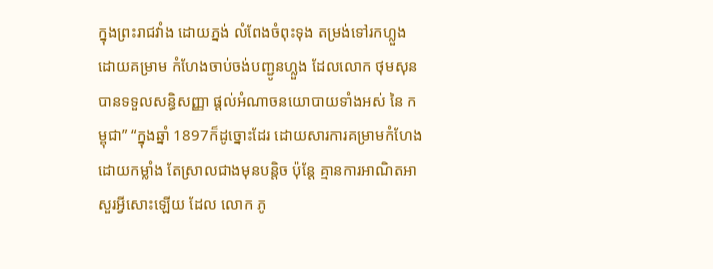ក្នុងព្រះរាជវាំង ដោយភ្នង់ លំពែងចំពុះទុង តម្រង់ទៅរកហ្លួង ដោយគម្រាម កំហែងចាប់ចង់បញ្ជូនហ្លួង ដែលលោក ថុមសុន បានទទួលសន្ធិសញ្ញា ផ្តល់អំណាចនយោបាយទាំងអស់ នៃ កម្ពុជា” “ក្នុងឆ្នាំ 1897ក៏ដូច្នោះដែរ ដោយសារការគម្រាមកំហែងដោយកម្លាំង តែស្រាលជាងមុនបន្តិច ប៉ុន្តែ គ្មានការអាណិតអាសួរអ្វីសោះឡើយ ដែល លោក ភូ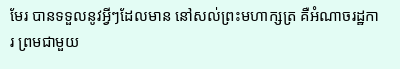មែរ បានទទួលនូវអ្វីៗដែលមាន នៅសល់ព្រះមហាក្សត្រ គឺអំណាចរដ្ឋការ ព្រមជាមួយ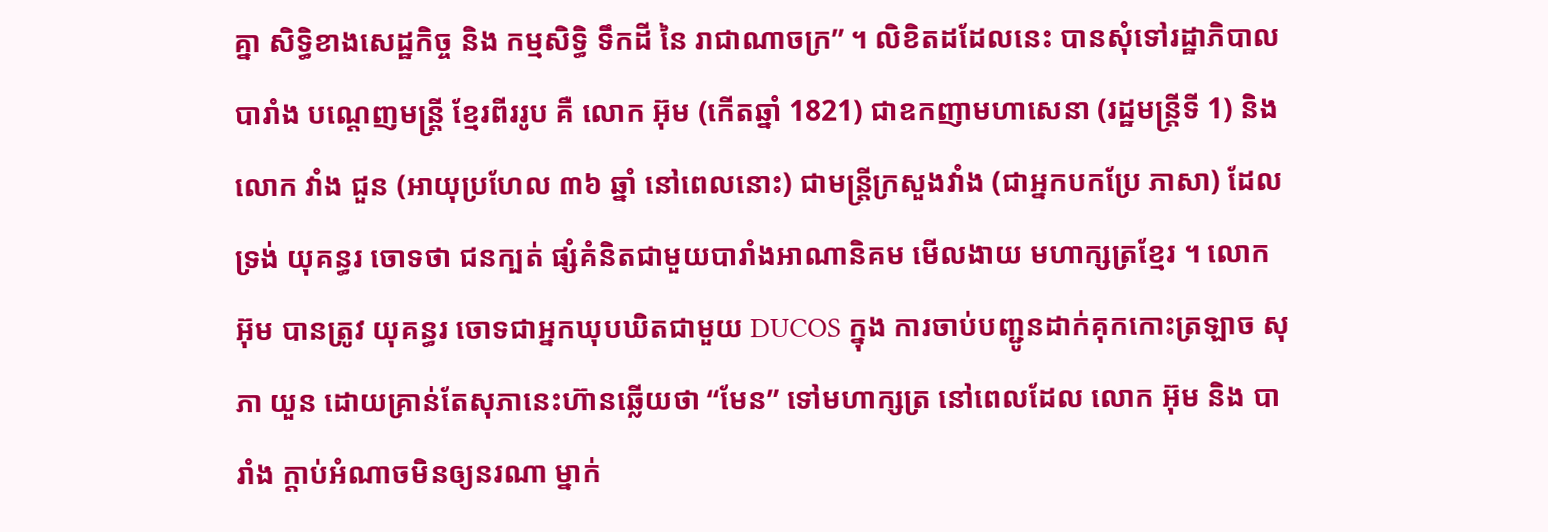គ្នា សិទ្ធិខាងសេដ្ឋកិច្ច និង កម្មសិទ្ធិ ទឹកដី នៃ រាជាណាចក្រ” ។ លិខិតដដែលនេះ បានសុំទៅរដ្ឋាភិបាលបារាំង បណ្តេញមន្ត្រី ខ្មែរពីររូប គឺ លោក អ៊ុម (កើតឆ្នាំ 1821) ជាឧកញាមហាសេនា (រដ្ឋមន្ត្រីទី 1) និង លោក វាំង ជួន (អាយុប្រហែល ៣៦ ឆ្នាំ នៅពេលនោះ) ជាមន្ត្រីក្រសួងវាំង (ជាអ្នកបកប្រែ ភាសា) ដែល ទ្រង់ យុគន្ធរ ចោទថា ជនក្បត់ ផ្សំគំនិតជាមួយបារាំងអាណានិគម មើលងាយ មហាក្សត្រខ្មែរ ។ លោក អ៊ុម បានត្រូវ យុគន្ធរ ចោទជាអ្នកឃុបឃិតជាមួយ DUCOS ក្នុង ការចាប់បញ្ជូនដាក់គុកកោះត្រឡាច សុភា យួន ដោយគ្រាន់តែសុភានេះហ៊ានឆ្លើយថា “មែន” ទៅមហាក្សត្រ នៅពេលដែល លោក អ៊ុម និង បារាំង ក្ដាប់អំណាចមិនឲ្យនរណា ម្នាក់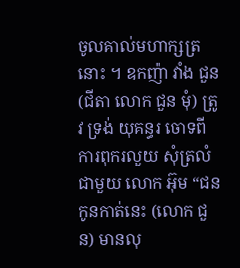ចូលគាល់មហាក្សត្រនោះ ។ ឧកញ៉ា វាំង ជួន (ជីតា លោក ជួន មុំ) ត្រូវ ទ្រង់ យុគន្ធរ ចោទពីការពុករលួយ សុំត្រលំជាមួយ លោក អ៊ុម “ជនកូនកាត់នេះ (លោក ជួន) មានលុ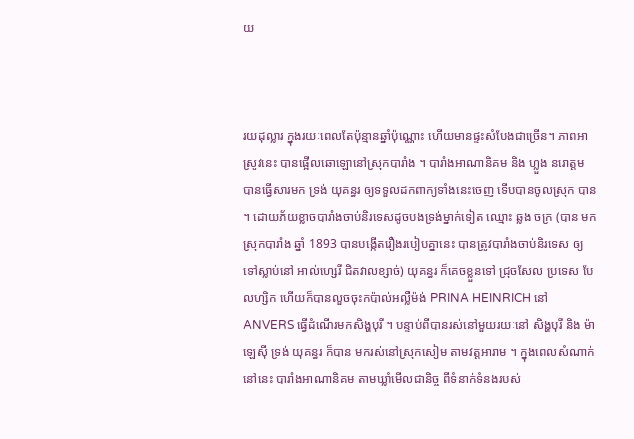យ



រយដុល្លារ ក្នុងរយៈពេលតែប៉ុន្មានឆ្នាំប៉ុណ្ណោះ ហើយមានផ្ទះសំបែងជាច្រើន។ ភាពអាស្រូវនេះ បានផ្អើលឆោឡោនៅស្រុកបារាំង ។ បារាំងអាណានិគម និង ហ្លួង នរោត្តម បានធ្វើសារមក ទ្រង់ យុគន្ធរ ឲ្យទទួលដកពាក្យទាំងនេះចេញ ទើបបានចូលស្រុក បាន ។ ដោយភ័យខ្លាចបារាំងចាប់និរទេសដូចបងទ្រង់ម្នាក់ទៀត ឈ្មោះ ឆ្លង ចក្រ (បាន មកស្រុកបារាំង ឆ្នាំ 1893 បានបង្កើតរឿងរបៀបគ្នានេះ បានត្រូវបារាំងចាប់និរទេស ឲ្យ ទៅស្លាប់នៅ អាល់ហ្សេរី ជិតវាលខ្សាច់) យុគន្ធរ ក៏គេចខ្លួនទៅ ជ្រុចសែល ប្រទេស បែលហ្សិក ហើយក៏បានលួចចុះកប៉ាល់អល្លឺម៉ង់ PRINA HEINRICH នៅ ANVERS ធ្វើដំណើរមកសិង្ហបុរី ។ បន្ទាប់ពីបានរស់នៅមួយរយៈនៅ សិង្ហបុរី និង ម៉ាឡេស៊ី ទ្រង់ យុគន្ធរ ក៏បាន មករស់នៅស្រុកសៀម តាមវត្តអារាម ។ ក្នុងពេលសំណាក់នៅនេះ បារាំងអាណានិគម តាមឃ្លាំមើលជានិច្ច ពីទំនាក់ទំនងរបស់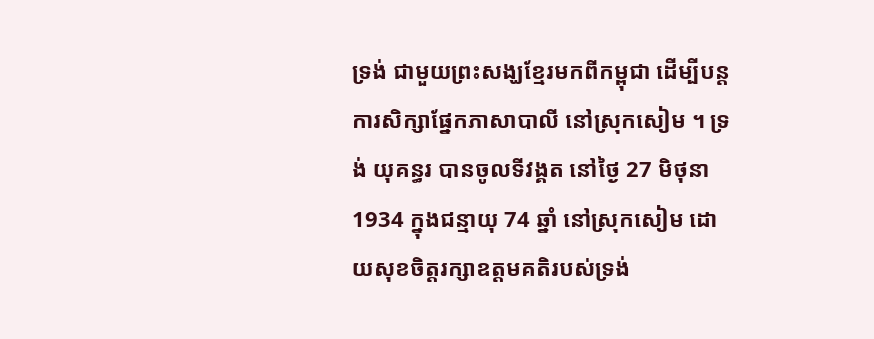ទ្រង់ ជាមួយព្រះសង្ឃខ្មែរមកពីកម្ពុជា ដើម្បីបន្ត ការសិក្សាផ្នែកភាសាបាលី នៅស្រុកសៀម ។ ទ្រង់ យុគន្ធរ បានចូលទីវង្គត នៅថ្ងៃ 27 មិថុនា 1934 ក្នុងជន្មាយុ 74 ឆ្នាំ នៅស្រុកសៀម ដោយសុខចិត្តរក្សាឧត្តមគតិរបស់ទ្រង់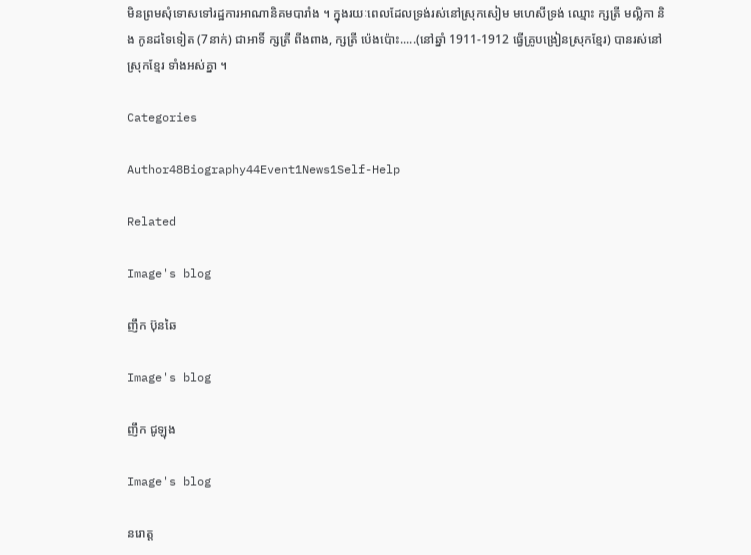មិនព្រមសុំទោសទៅរដ្ឋការអាណានិគមបារាំង ។ ក្នុងរយៈពេលដែលទ្រង់រស់នៅស្រុកសៀម មហេសីទ្រង់ ឈ្មោះ ក្សត្រី មល្លិកា និង កូនដទៃទៀត (7នាក់) ជាអាទិ៍ ក្សត្រី ពីងពាង, ក្សត្រី ប៉េងប៉ោះ.....(នៅឆ្នាំ 1911-1912 ធ្វើគ្រូបង្រៀនស្រុកខ្មែរ) បានរស់នៅស្រុកខ្មែរ ទាំងអស់គ្នា ។

Categories

Author48Biography44Event1News1Self-Help

Related

Image's blog

ញឹក ប៊ុនឆៃ

Image's blog

ញឹក ជូឡុង

Image's blog

នរោត្ត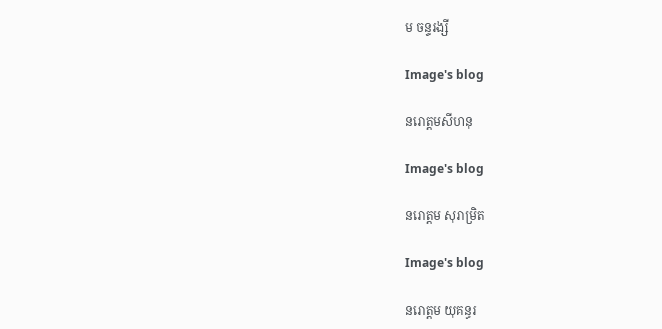ម ចន្ទរង្សី

Image's blog

នរោត្តមសីហនុ

Image's blog

នរោត្តម សុរាម្រិត

Image's blog

នរោត្តម យុគន្ធរ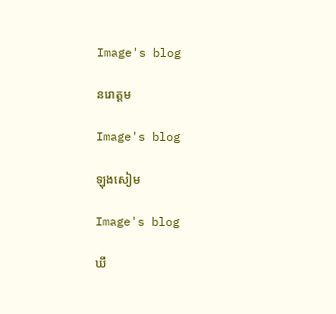Image's blog

នរោត្តម

Image's blog

ឡុងសៀម

Image's blog

ឃឹ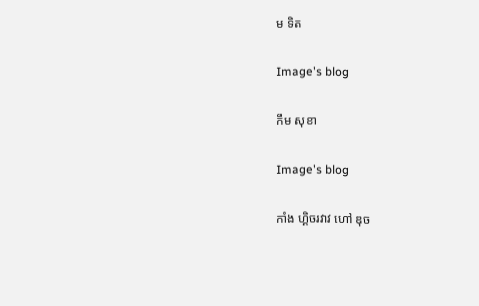ម ទិត

Image's blog

កឹម សុខា

Image's blog

កាំង ហ្គិចរវាវ ហៅ ឌុច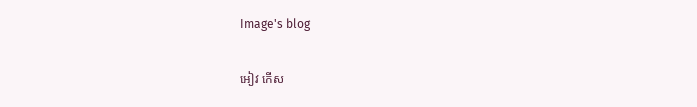Image's blog

អៀវ កើស